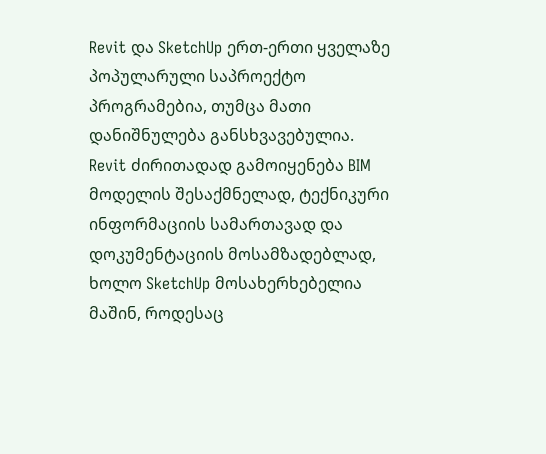Revit და SketchUp ერთ-ერთი ყველაზე პოპულარული საპროექტო პროგრამებია, თუმცა მათი დანიშნულება განსხვავებულია. Revit ძირითადად გამოიყენება BIM მოდელის შესაქმნელად, ტექნიკური ინფორმაციის სამართავად და დოკუმენტაციის მოსამზადებლად, ხოლო SketchUp მოსახერხებელია მაშინ, როდესაც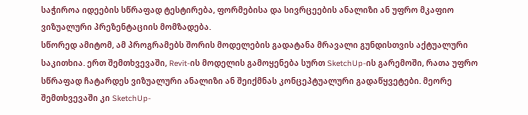საჭიროა იდეების სწრაფად ტესტირება, ფორმებისა და სივრცეების ანალიზი ან უფრო მკაფიო ვიზუალური პრეზენტაციის მომზადება.
სწორედ ამიტომ, ამ პროგრამებს შორის მოდელების გადატანა მრავალი გუნდისთვის აქტუალური საკითხია. ერთ შემთხვევაში, Revit-ის მოდელის გამოყენება სურთ SketchUp-ის გარემოში, რათა უფრო სწრაფად ჩატარდეს ვიზუალური ანალიზი ან შეიქმნას კონცეპტუალური გადაწყვეტები. მეორე შემთხვევაში კი SketchUp-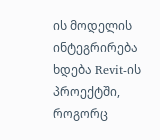ის მოდელის ინტეგრირება ხდება Revit-ის პროექტში, როგორც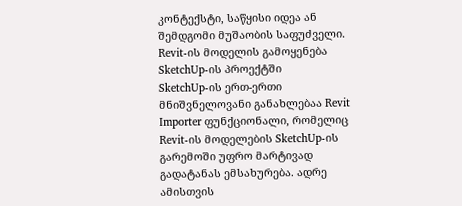კონტექსტი, საწყისი იდეა ან შემდგომი მუშაობის საფუძველი.
Revit-ის მოდელის გამოყენება SketchUp-ის პროექტში
SketchUp-ის ერთ-ერთი მნიშვნელოვანი განახლებაა Revit Importer ფუნქციონალი, რომელიც Revit-ის მოდელების SketchUp-ის გარემოში უფრო მარტივად გადატანას ემსახურება. ადრე ამისთვის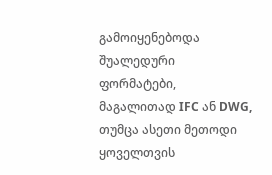გამოიყენებოდა შუალედური ფორმატები, მაგალითად IFC ან DWG, თუმცა ასეთი მეთოდი ყოველთვის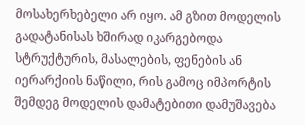მოსახერხებელი არ იყო. ამ გზით მოდელის გადატანისას ხშირად იკარგებოდა სტრუქტურის, მასალების, ფენების ან იერარქიის ნაწილი, რის გამოც იმპორტის შემდეგ მოდელის დამატებითი დამუშავება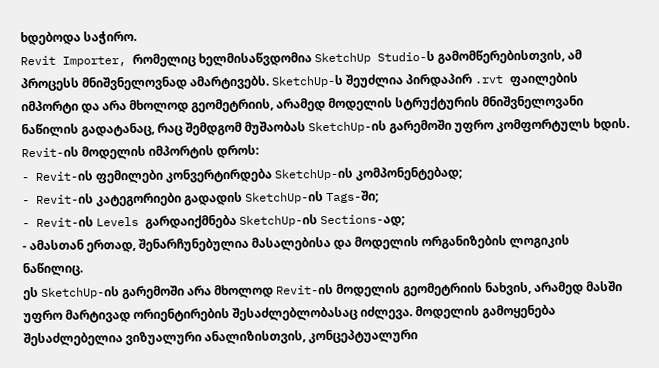ხდებოდა საჭირო.
Revit Importer, რომელიც ხელმისაწვდომია SketchUp Studio-ს გამომწერებისთვის, ამ პროცესს მნიშვნელოვნად ამარტივებს. SketchUp-ს შეუძლია პირდაპირ .rvt ფაილების იმპორტი და არა მხოლოდ გეომეტრიის, არამედ მოდელის სტრუქტურის მნიშვნელოვანი ნაწილის გადატანაც, რაც შემდგომ მუშაობას SketchUp-ის გარემოში უფრო კომფორტულს ხდის.
Revit-ის მოდელის იმპორტის დროს:
- Revit-ის ფემილები კონვერტირდება SketchUp-ის კომპონენტებად;
- Revit-ის კატეგორიები გადადის SketchUp-ის Tags-ში;
- Revit-ის Levels გარდაიქმნება SketchUp-ის Sections-ად;
- ამასთან ერთად, შენარჩუნებულია მასალებისა და მოდელის ორგანიზების ლოგიკის ნაწილიც.
ეს SketchUp-ის გარემოში არა მხოლოდ Revit-ის მოდელის გეომეტრიის ნახვის, არამედ მასში უფრო მარტივად ორიენტირების შესაძლებლობასაც იძლევა. მოდელის გამოყენება შესაძლებელია ვიზუალური ანალიზისთვის, კონცეპტუალური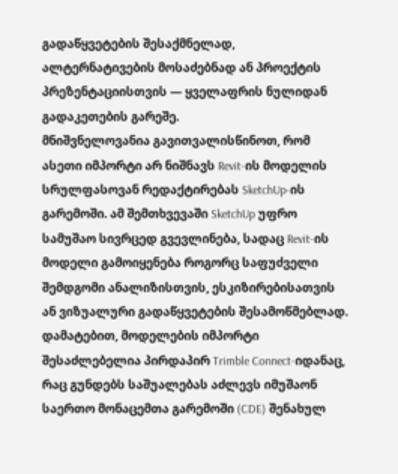გადაწყვეტების შესაქმნელად, ალტერნატივების მოსაძებნად ან პროექტის პრეზენტაციისთვის — ყველაფრის ნულიდან გადაკეთების გარეშე.
მნიშვნელოვანია გავითვალისწინოთ, რომ ასეთი იმპორტი არ ნიშნავს Revit-ის მოდელის სრულფასოვან რედაქტირებას SketchUp-ის გარემოში. ამ შემთხვევაში SketchUp უფრო სამუშაო სივრცედ გვევლინება, სადაც Revit-ის მოდელი გამოიყენება როგორც საფუძველი შემდგომი ანალიზისთვის, ესკიზირებისათვის ან ვიზუალური გადაწყვეტების შესამოწმებლად.
დამატებით, მოდელების იმპორტი შესაძლებელია პირდაპირ Trimble Connect-იდანაც, რაც გუნდებს საშუალებას აძლევს იმუშაონ საერთო მონაცემთა გარემოში (CDE) შენახულ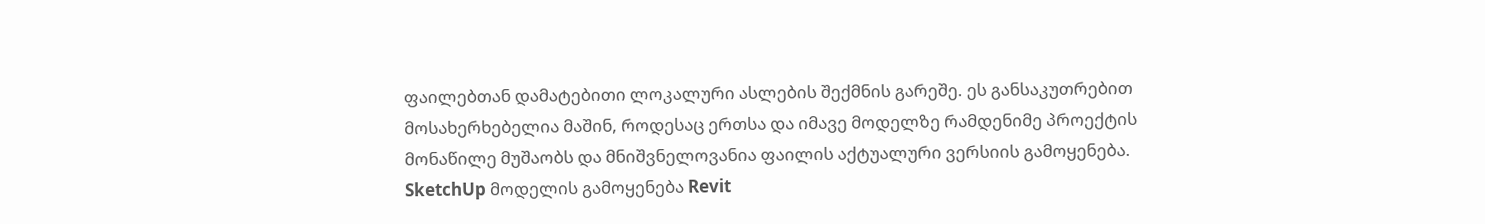ფაილებთან დამატებითი ლოკალური ასლების შექმნის გარეშე. ეს განსაკუთრებით მოსახერხებელია მაშინ, როდესაც ერთსა და იმავე მოდელზე რამდენიმე პროექტის მონაწილე მუშაობს და მნიშვნელოვანია ფაილის აქტუალური ვერსიის გამოყენება.
SketchUp მოდელის გამოყენება Revit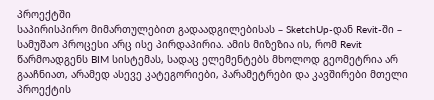პროექტში
საპირისპირო მიმართულებით გადაადგილებისას – SketchUp-დან Revit-ში – სამუშაო პროცესი არც ისე პირდაპირია. ამის მიზეზია ის, რომ Revit წარმოადგენს BIM სისტემას, სადაც ელემენტებს მხოლოდ გეომეტრია არ გააჩნიათ, არამედ ასევე კატეგორიები, პარამეტრები და კავშირები მთელი პროექტის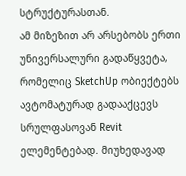სტრუქტურასთან.
ამ მიზეზით არ არსებობს ერთი უნივერსალური გადაწყვეტა, რომელიც SketchUp ობიექტებს ავტომატურად გადააქცევს სრულფასოვან Revit ელემენტებად. მიუხედავად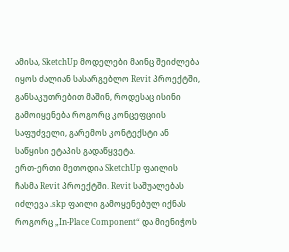ამისა, SketchUp მოდელები მაინც შეიძლება იყოს ძალიან სასარგებლო Revit პროექტში, განსაკუთრებით მაშინ, როდესაც ისინი გამოიყენება როგორც კონცეფციის საფუძველი, გარემოს კონტექსტი ან საწყისი ეტაპის გადაწყვეტა.
ერთ-ერთი მეთოდია SketchUp ფაილის ჩასმა Revit პროექტში. Revit საშუალებას იძლევა .skp ფაილი გამოყენებულ იქნას როგორც „In-Place Component“ და მიენიჭოს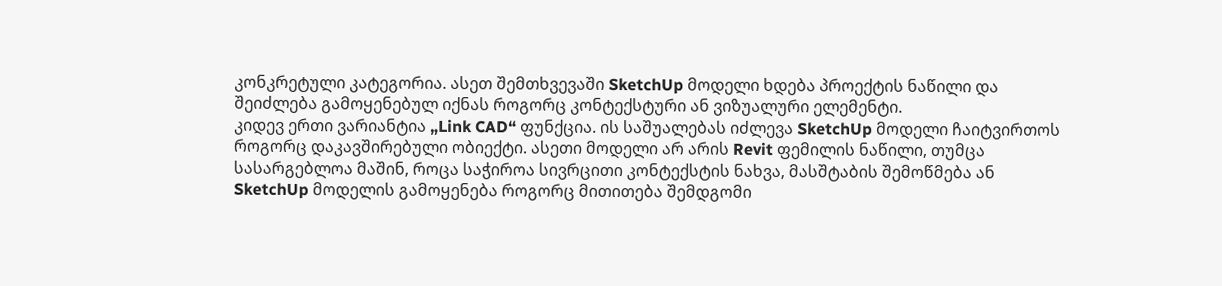კონკრეტული კატეგორია. ასეთ შემთხვევაში SketchUp მოდელი ხდება პროექტის ნაწილი და შეიძლება გამოყენებულ იქნას როგორც კონტექსტური ან ვიზუალური ელემენტი.
კიდევ ერთი ვარიანტია „Link CAD“ ფუნქცია. ის საშუალებას იძლევა SketchUp მოდელი ჩაიტვირთოს როგორც დაკავშირებული ობიექტი. ასეთი მოდელი არ არის Revit ფემილის ნაწილი, თუმცა სასარგებლოა მაშინ, როცა საჭიროა სივრცითი კონტექსტის ნახვა, მასშტაბის შემოწმება ან SketchUp მოდელის გამოყენება როგორც მითითება შემდგომი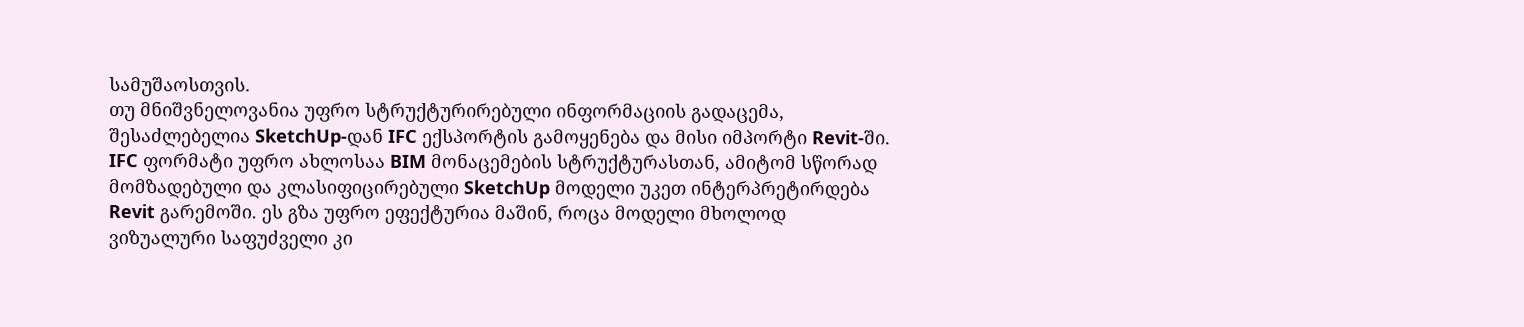სამუშაოსთვის.
თუ მნიშვნელოვანია უფრო სტრუქტურირებული ინფორმაციის გადაცემა, შესაძლებელია SketchUp-დან IFC ექსპორტის გამოყენება და მისი იმპორტი Revit-ში. IFC ფორმატი უფრო ახლოსაა BIM მონაცემების სტრუქტურასთან, ამიტომ სწორად მომზადებული და კლასიფიცირებული SketchUp მოდელი უკეთ ინტერპრეტირდება Revit გარემოში. ეს გზა უფრო ეფექტურია მაშინ, როცა მოდელი მხოლოდ ვიზუალური საფუძველი კი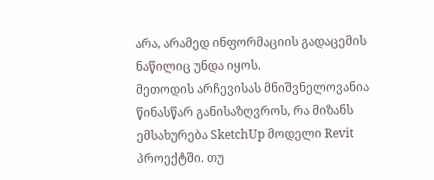არა, არამედ ინფორმაციის გადაცემის ნაწილიც უნდა იყოს.
მეთოდის არჩევისას მნიშვნელოვანია წინასწარ განისაზღვროს, რა მიზანს ემსახურება SketchUp მოდელი Revit პროექტში. თუ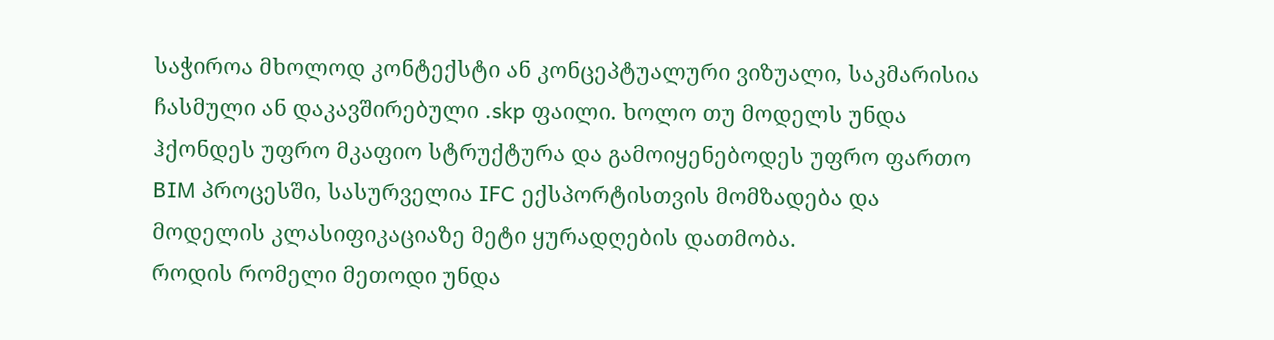საჭიროა მხოლოდ კონტექსტი ან კონცეპტუალური ვიზუალი, საკმარისია ჩასმული ან დაკავშირებული .skp ფაილი. ხოლო თუ მოდელს უნდა ჰქონდეს უფრო მკაფიო სტრუქტურა და გამოიყენებოდეს უფრო ფართო BIM პროცესში, სასურველია IFC ექსპორტისთვის მომზადება და მოდელის კლასიფიკაციაზე მეტი ყურადღების დათმობა.
როდის რომელი მეთოდი უნდა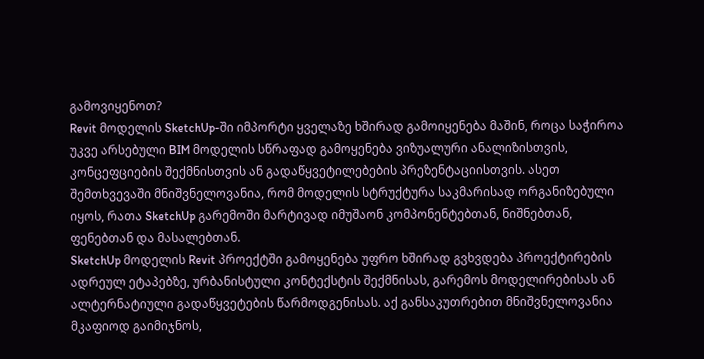გამოვიყენოთ?
Revit მოდელის SketchUp-ში იმპორტი ყველაზე ხშირად გამოიყენება მაშინ, როცა საჭიროა უკვე არსებული BIM მოდელის სწრაფად გამოყენება ვიზუალური ანალიზისთვის, კონცეფციების შექმნისთვის ან გადაწყვეტილებების პრეზენტაციისთვის. ასეთ შემთხვევაში მნიშვნელოვანია, რომ მოდელის სტრუქტურა საკმარისად ორგანიზებული იყოს, რათა SketchUp გარემოში მარტივად იმუშაონ კომპონენტებთან, ნიშნებთან, ფენებთან და მასალებთან.
SketchUp მოდელის Revit პროექტში გამოყენება უფრო ხშირად გვხვდება პროექტირების ადრეულ ეტაპებზე, ურბანისტული კონტექსტის შექმნისას, გარემოს მოდელირებისას ან ალტერნატიული გადაწყვეტების წარმოდგენისას. აქ განსაკუთრებით მნიშვნელოვანია მკაფიოდ გაიმიჯნოს,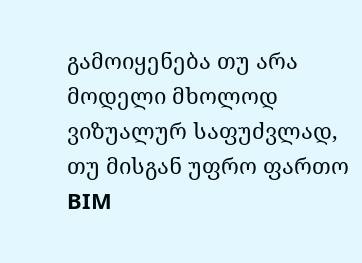გამოიყენება თუ არა მოდელი მხოლოდ ვიზუალურ საფუძვლად, თუ მისგან უფრო ფართო BIM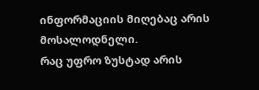ინფორმაციის მიღებაც არის მოსალოდნელი.
რაც უფრო ზუსტად არის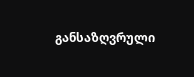განსაზღვრული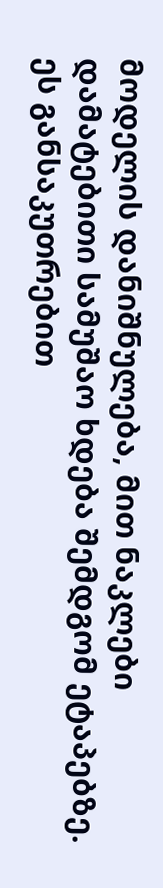მოდელის დანიშნულება, მით ნაკლები დამატებითი სამუშაო ხდება შემდგომ ეტაპებზე. ეს განსაკუთრებით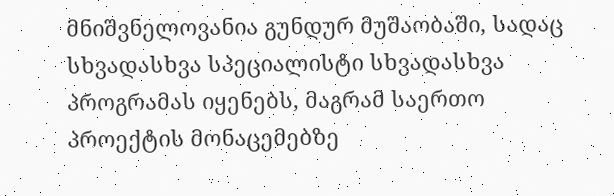მნიშვნელოვანია გუნდურ მუშაობაში, სადაც სხვადასხვა სპეციალისტი სხვადასხვა პროგრამას იყენებს, მაგრამ საერთო პროექტის მონაცემებზე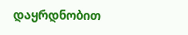დაყრდნობით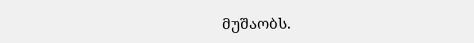მუშაობს.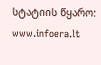სტატიის წყარო: www.infoera.lt